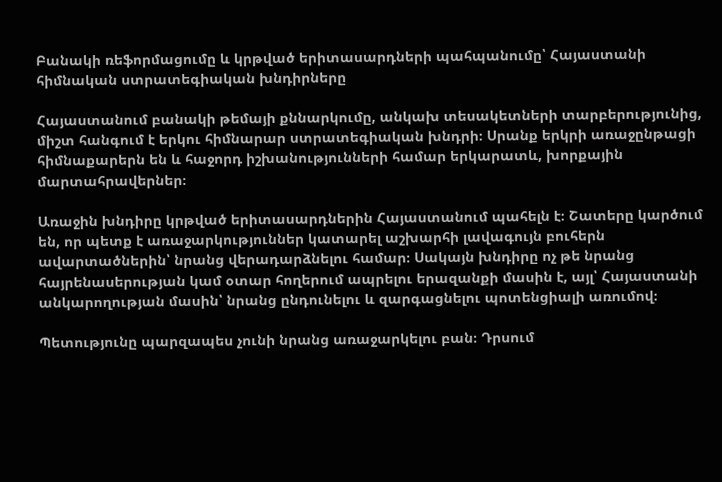Բանակի ռեֆորմացումը և կրթված երիտասարդների պահպանումը՝ Հայաստանի հիմնական ստրատեգիական խնդիրները

Հայաստանում բանակի թեմայի քննարկումը, անկախ տեսակետների տարբերությունից, միշտ հանգում է երկու հիմնարար ստրատեգիական խնդրի։ Սրանք երկրի առաջընթացի հիմնաքարերն են և հաջորդ իշխանությունների համար երկարատև, խորքային մարտահրավերներ։

Առաջին խնդիրը կրթված երիտասարդներին Հայաստանում պահելն է։ Շատերը կարծում են, որ պետք է առաջարկություններ կատարել աշխարհի լավագույն բուհերն ավարտածներին՝ նրանց վերադարձնելու համար։ Սակայն խնդիրը ոչ թե նրանց հայրենասերության կամ օտար հողերում ապրելու երազանքի մասին է, այլ՝ Հայաստանի անկարողության մասին՝ նրանց ընդունելու և զարգացնելու պոտենցիալի առումով։

Պետությունը պարզապես չունի նրանց առաջարկելու բան։ Դրսում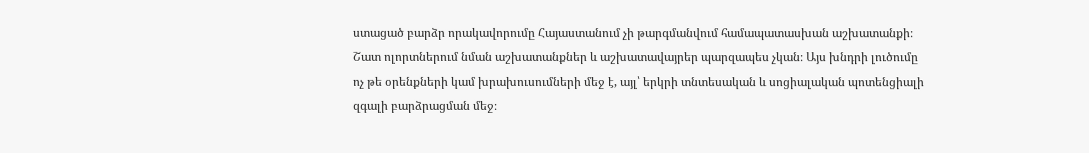ստացած բարձր որակավորումը Հայաստանում չի թարգմանվում համապատասխան աշխատանքի։ Շատ ոլորտներում նման աշխատանքներ և աշխատավայրեր պարզապես չկան։ Այս խնդրի լուծումը ոչ թե օրենքների կամ խրախուսումների մեջ է, այլ՝ երկրի տնտեսական և սոցիալական պոտենցիալի զգալի բարձրացման մեջ։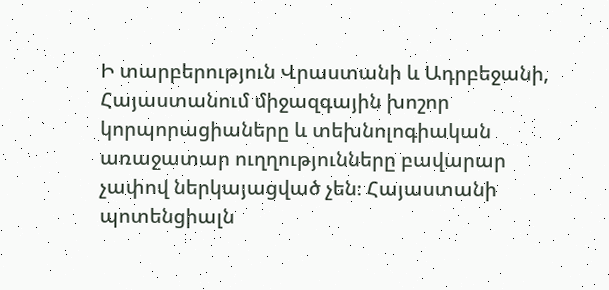Ի տարբերություն Վրաստանի և Ադրբեջանի, Հայաստանում միջազգային խոշոր կորպորացիաները և տեխնոլոգիական առաջատար ուղղությունները բավարար չափով ներկայացված չեն։ Հայաստանի պոտենցիալն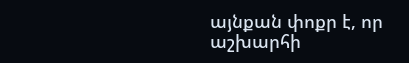այնքան փոքր է, որ աշխարհի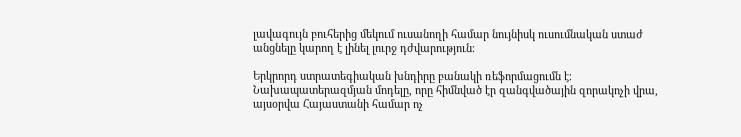լավագույն բուհերից մեկում ուսանողի համար նույնիսկ ուսումնական ստաժ անցնելը կարող է լինել լուրջ դժվարություն։

Երկրորդ ստրատեգիական խնդիրը բանակի ռեֆորմացումն է։ Նախապատերազմյան մոդելը, որը հիմնված էր զանգվածային զորակոչի վրա, այսօրվա Հայաստանի համար ոչ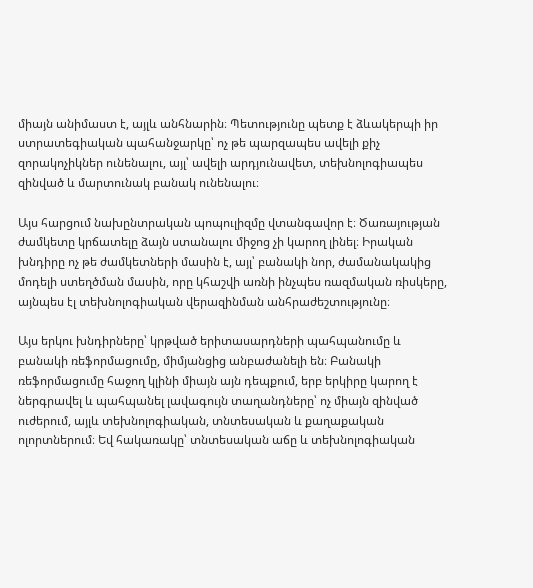միայն անիմաստ է, այլև անհնարին։ Պետությունը պետք է ձևակերպի իր ստրատեգիական պահանջարկը՝ ոչ թե պարզապես ավելի քիչ զորակոչիկներ ունենալու, այլ՝ ավելի արդյունավետ, տեխնոլոգիապես զինված և մարտունակ բանակ ունենալու։

Այս հարցում նախընտրական պոպուլիզմը վտանգավոր է։ Ծառայության ժամկետը կրճատելը ձայն ստանալու միջոց չի կարող լինել։ Իրական խնդիրը ոչ թե ժամկետների մասին է, այլ՝ բանակի նոր, ժամանակակից մոդելի ստեղծման մասին, որը կհաշվի առնի ինչպես ռազմական ռիսկերը, այնպես էլ տեխնոլոգիական վերազինման անհրաժեշտությունը։

Այս երկու խնդիրները՝ կրթված երիտասարդների պահպանումը և բանակի ռեֆորմացումը, միմյանցից անբաժանելի են։ Բանակի ռեֆորմացումը հաջող կլինի միայն այն դեպքում, երբ երկիրը կարող է ներգրավել և պահպանել լավագույն տաղանդները՝ ոչ միայն զինված ուժերում, այլև տեխնոլոգիական, տնտեսական և քաղաքական ոլորտներում։ Եվ հակառակը՝ տնտեսական աճը և տեխնոլոգիական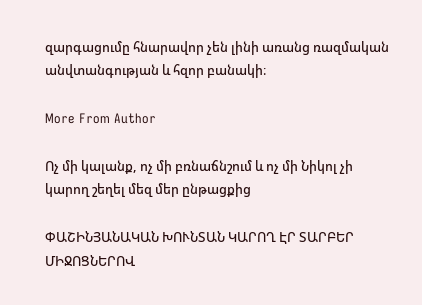զարգացումը հնարավոր չեն լինի առանց ռազմական անվտանգության և հզոր բանակի։

More From Author

Ոչ մի կալանք, ոչ մի բռնաճնշում և ոչ մի Նիկոլ չի կարող շեղել մեզ մեր ընթացքից

ՓԱՇԻՆՅԱՆԱԿԱՆ ԽՈՒՆՏԱՆ ԿԱՐՈՂ ԷՐ ՏԱՐԲԵՐ ՄԻՋՈՑՆԵՐՈՎ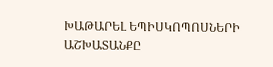ԽԱԹԱՐԵԼ ԵՊԻՍԿՈՊՈՍՆԵՐԻ ԱՇԽԱՏԱՆՔԸ